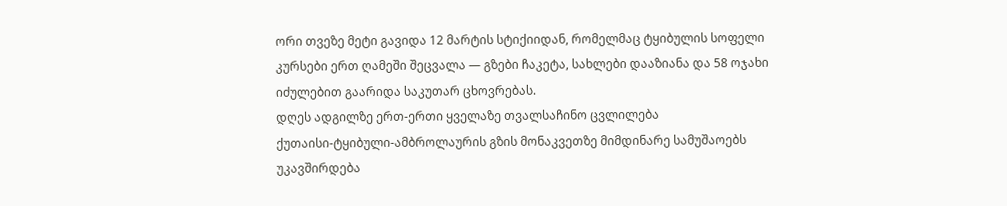ორი თვეზე მეტი გავიდა 12 მარტის სტიქიიდან, რომელმაც ტყიბულის სოფელი კურსები ერთ ღამეში შეცვალა — გზები ჩაკეტა, სახლები დააზიანა და 58 ოჯახი იძულებით გაარიდა საკუთარ ცხოვრებას.
დღეს ადგილზე ერთ-ერთი ყველაზე თვალსაჩინო ცვლილება
ქუთაისი-ტყიბული-ამბროლაურის გზის მონაკვეთზე მიმდინარე სამუშაოებს
უკავშირდება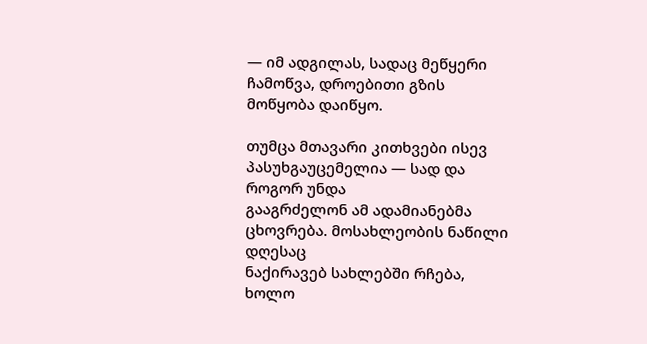— იმ ადგილას, სადაც მეწყერი ჩამოწვა, დროებითი გზის
მოწყობა დაიწყო.

თუმცა მთავარი კითხვები ისევ პასუხგაუცემელია — სად და როგორ უნდა
გააგრძელონ ამ ადამიანებმა ცხოვრება. მოსახლეობის ნაწილი დღესაც
ნაქირავებ სახლებში რჩება, ხოლო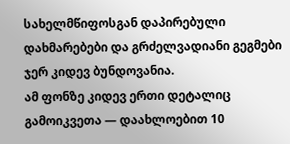სახელმწიფოსგან დაპირებული
დახმარებები და გრძელვადიანი გეგმები ჯერ კიდევ ბუნდოვანია.
ამ ფონზე კიდევ ერთი დეტალიც გამოიკვეთა — დაახლოებით 10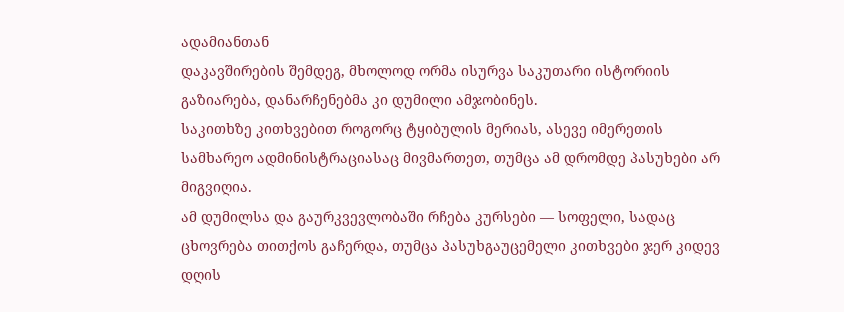ადამიანთან
დაკავშირების შემდეგ, მხოლოდ ორმა ისურვა საკუთარი ისტორიის
გაზიარება, დანარჩენებმა კი დუმილი ამჯობინეს.
საკითხზე კითხვებით როგორც ტყიბულის მერიას, ასევე იმერეთის
სამხარეო ადმინისტრაციასაც მივმართეთ, თუმცა ამ დრომდე პასუხები არ
მიგვიღია.
ამ დუმილსა და გაურკვევლობაში რჩება კურსები — სოფელი, სადაც ცხოვრება თითქოს გაჩერდა, თუმცა პასუხგაუცემელი კითხვები ჯერ კიდევ დღის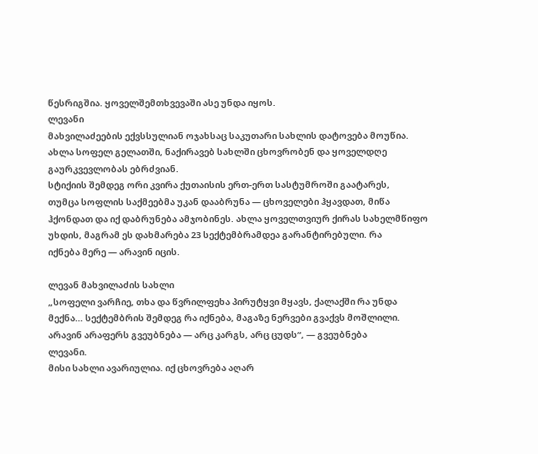წესრიგშია. ყოველშემთხვევაში ასე უნდა იყოს.
ლევანი
მახვილაძეების ექვსსულიან ოჯახსაც საკუთარი სახლის დატოვება მოუწია.
ახლა სოფელ გელათში, ნაქირავებ სახლში ცხოვრობენ და ყოველდღე
გაურკვევლობას ებრძვიან.
სტიქიის შემდეგ ორი კვირა ქუთაისის ერთ-ერთ სასტუმროში გაატარეს,
თუმცა სოფლის საქმეებმა უკან დააბრუნა — ცხოველები ჰყავდათ, მიწა
ჰქონდათ და იქ დაბრუნება ამჯობინეს. ახლა ყოველთვიურ ქირას სახელმწიფო
უხდის, მაგრამ ეს დახმარება 23 სექტემბრამდეა გარანტირებული. რა
იქნება მერე — არავინ იცის.

ლევან მახვილაძის სახლი
„სოფელი ვარჩიე, თხა და წვრილფეხა პირუტყვი მყავს, ქალაქში რა უნდა
მექნა… სექტემბრის შემდეგ რა იქნება, მაგაზე ნერვები გვაქვს მოშლილი.
არავინ არაფერს გვეუბნება — არც კარგს, არც ცუდს“, — გვეუბნება
ლევანი.
მისი სახლი ავარიულია. იქ ცხოვრება აღარ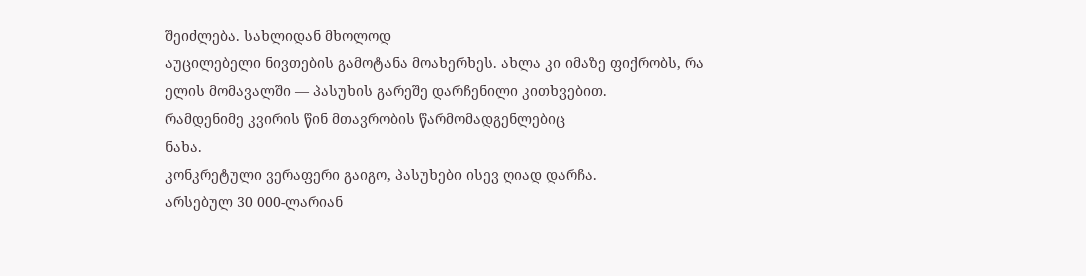შეიძლება. სახლიდან მხოლოდ
აუცილებელი ნივთების გამოტანა მოახერხეს. ახლა კი იმაზე ფიქრობს, რა
ელის მომავალში — პასუხის გარეშე დარჩენილი კითხვებით.
რამდენიმე კვირის წინ მთავრობის წარმომადგენლებიც
ნახა.
კონკრეტული ვერაფერი გაიგო, პასუხები ისევ ღიად დარჩა.
არსებულ 30 000-ლარიან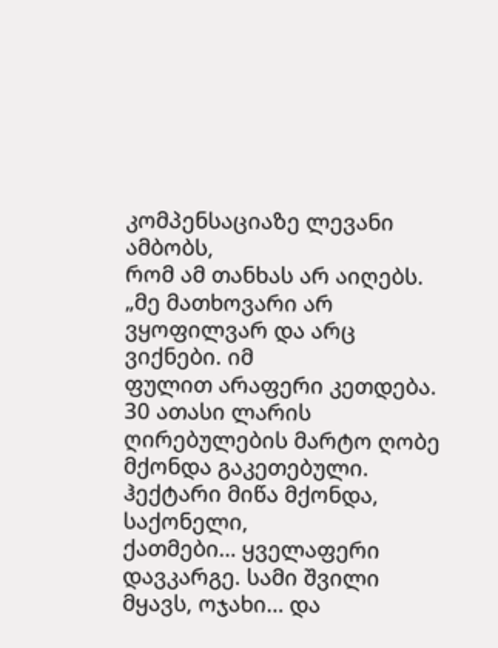კომპენსაციაზე ლევანი ამბობს,
რომ ამ თანხას არ აიღებს.
„მე მათხოვარი არ ვყოფილვარ და არც ვიქნები. იმ
ფულით არაფერი კეთდება. 30 ათასი ლარის ღირებულების მარტო ღობე
მქონდა გაკეთებული. ჰექტარი მიწა მქონდა, საქონელი,
ქათმები… ყველაფერი დავკარგე. სამი შვილი მყავს, ოჯახი… და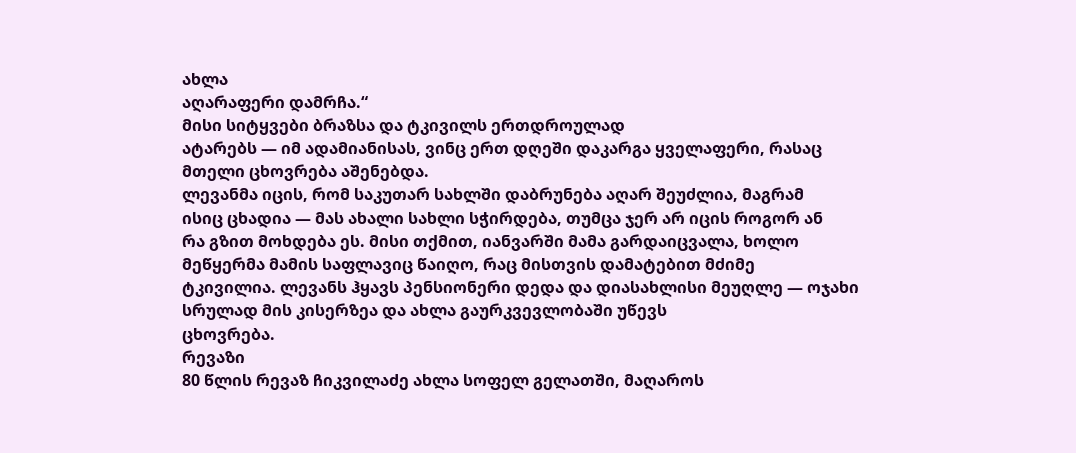ახლა
აღარაფერი დამრჩა.“
მისი სიტყვები ბრაზსა და ტკივილს ერთდროულად
ატარებს — იმ ადამიანისას, ვინც ერთ დღეში დაკარგა ყველაფერი, რასაც
მთელი ცხოვრება აშენებდა.
ლევანმა იცის, რომ საკუთარ სახლში დაბრუნება აღარ შეუძლია, მაგრამ
ისიც ცხადია — მას ახალი სახლი სჭირდება, თუმცა ჯერ არ იცის როგორ ან
რა გზით მოხდება ეს. მისი თქმით, იანვარში მამა გარდაიცვალა, ხოლო
მეწყერმა მამის საფლავიც წაიღო, რაც მისთვის დამატებით მძიმე
ტკივილია. ლევანს ჰყავს პენსიონერი დედა და დიასახლისი მეუღლე — ოჯახი
სრულად მის კისერზეა და ახლა გაურკვევლობაში უწევს
ცხოვრება.
რევაზი
80 წლის რევაზ ჩიკვილაძე ახლა სოფელ გელათში, მაღაროს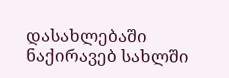დასახლებაში ნაქირავებ სახლში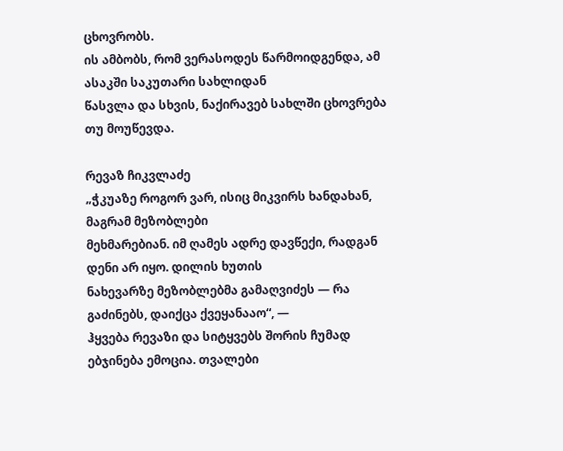ცხოვრობს.
ის ამბობს, რომ ვერასოდეს წარმოიდგენდა, ამ ასაკში საკუთარი სახლიდან
წასვლა და სხვის, ნაქირავებ სახლში ცხოვრება თუ მოუწევდა.

რევაზ ჩიკვლაძე
„ჭკუაზე როგორ ვარ, ისიც მიკვირს ხანდახან, მაგრამ მეზობლები
მეხმარებიან. იმ ღამეს ადრე დავწექი, რადგან დენი არ იყო. დილის ხუთის
ნახევარზე მეზობლებმა გამაღვიძეს — რა გაძინებს, დაიქცა ქვეყანააო“, —
ჰყვება რევაზი და სიტყვებს შორის ჩუმად ებჯინება ემოცია. თვალები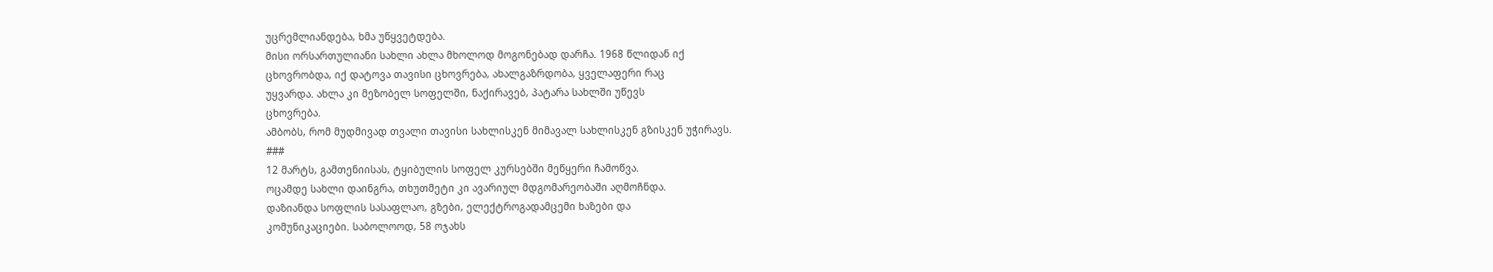უცრემლიანდება, ხმა უწყვეტდება.
მისი ორსართულიანი სახლი ახლა მხოლოდ მოგონებად დარჩა. 1968 წლიდან იქ
ცხოვრობდა, იქ დატოვა თავისი ცხოვრება, ახალგაზრდობა, ყველაფერი რაც
უყვარდა. ახლა კი მეზობელ სოფელში, ნაქირავებ, პატარა სახლში უწევს
ცხოვრება.
ამბობს, რომ მუდმივად თვალი თავისი სახლისკენ მიმავალ სახლისკენ გზისკენ უჭირავს.
###
12 მარტს, გამთენიისას, ტყიბულის სოფელ კურსებში მეწყერი ჩამოწვა.
ოცამდე სახლი დაინგრა, თხუთმეტი კი ავარიულ მდგომარეობაში აღმოჩნდა.
დაზიანდა სოფლის სასაფლაო, გზები, ელექტროგადამცემი ხაზები და
კომუნიკაციები. საბოლოოდ, 58 ოჯახს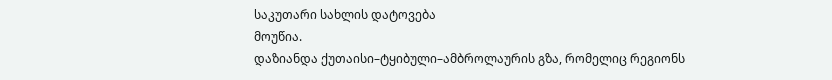საკუთარი სახლის დატოვება
მოუწია.
დაზიანდა ქუთაისი–ტყიბული–ამბროლაურის გზა, რომელიც რეგიონს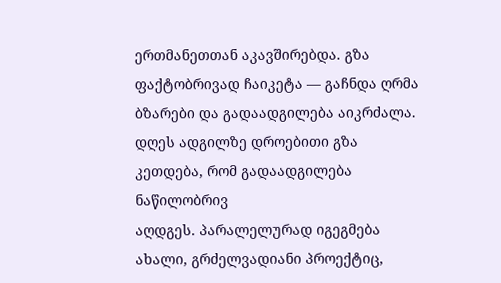ერთმანეთთან აკავშირებდა. გზა ფაქტობრივად ჩაიკეტა — გაჩნდა ღრმა
ბზარები და გადაადგილება აიკრძალა.
დღეს ადგილზე დროებითი გზა კეთდება, რომ გადაადგილება ნაწილობრივ
აღდგეს. პარალელურად იგეგმება ახალი, გრძელვადიანი პროექტიც,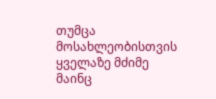თუმცა
მოსახლეობისთვის ყველაზე მძიმე მაინც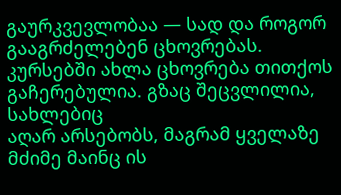გაურკვევლობაა — სად და როგორ
გააგრძელებენ ცხოვრებას.
კურსებში ახლა ცხოვრება თითქოს გაჩერებულია. გზაც შეცვლილია, სახლებიც
აღარ არსებობს, მაგრამ ყველაზე მძიმე მაინც ის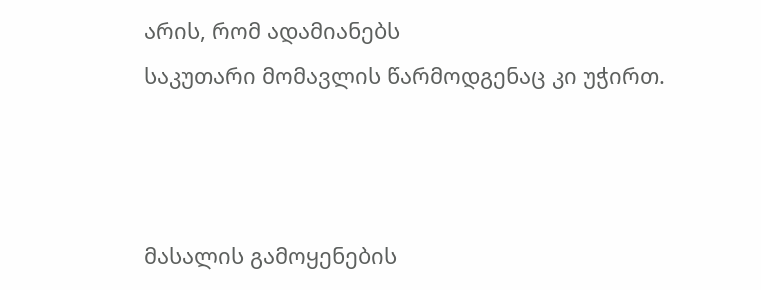არის, რომ ადამიანებს
საკუთარი მომავლის წარმოდგენაც კი უჭირთ.



მასალის გამოყენების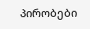პირობები